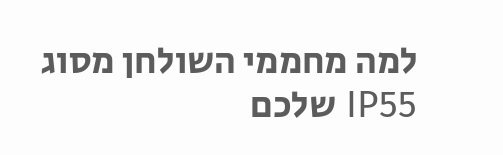למה מחממי השולחן מסוג IP55 שלכם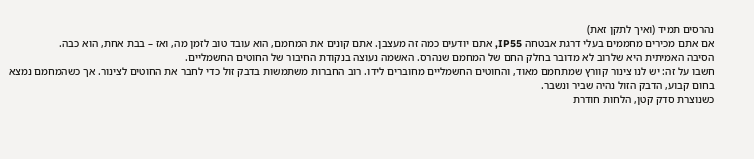נהרסים תמיד (ואיך לתקן זאת)
אם אתם מכירים מחממים בעלי דרגת אבטחה IP55, אתם יודעים כמה זה מעצבן. אתם קונים את המחמם, הוא עובד טוב לזמן מה, ואז – בבת אחת, הוא כבה.
הסיבה האמיתית היא שלרוב לא מדובר בחלק החם של המחמם שנהרס. האשמה נעוצה בנקודת החיבור של החוטים החשמליים.
חשבו על זה: יש לנו צינור קוורץ שמתחמם מאוד, והחוטים החשמליים מחוברים לידו. רוב החברות משתמשות בדבק זול כדי לחבר את החוטים לצינור. אך כשהמחמם נמצא בחום קבוע, הדבק הזול נהיה שביר ונשבר.
כשנוצרת סדק קטן, הלחות חודרת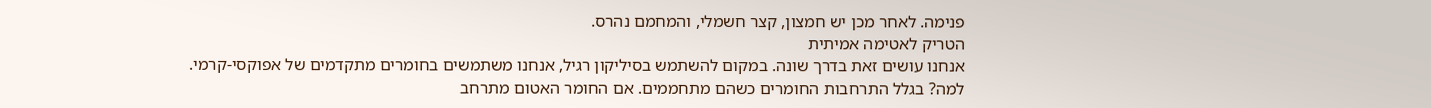פנימה. לאחר מכן יש חמצון, קצר חשמלי, והמחמם נהרס.
הטריק לאטימה אמיתית
אנחנו עושים זאת בדרך שונה. במקום להשתמש בסיליקון רגיל, אנחנו משתמשים בחומרים מתקדמים של אפוקסי-קרמי.
למה? בגלל התרחבות החומרים כשהם מתחממים. אם החומר האטום מתרחב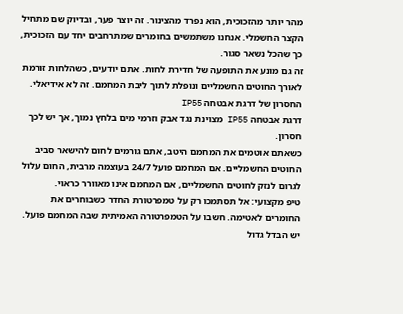מהר יותר מהזכוכית, הוא נפרד מהצינור. זה יוצר פער, ובדיוק שם מתחיל הקצר החשמלי. אנחנו משתמשים בחומרים שמתרחבים יחד עם הזכוכית, כך שהכל נשאר סגור.
זה גם מונע את התופעה של חדירת לחות. אתם יודעים, כשהלחות זורמת לאורך החוטים החשמליים ונופלת לתוך ליבת המחמם. זה לא אידיאלי.
החסרון של דרגת אבטחה IP55
דרגת אבטחה IP55 מצוינת נגד אבק וזרמי מים בלחץ נמוך, אך יש לכך חסרון.
כשאתם אוטמים את המחמם היטב, אתם גורמים לחום להישאר סביב החוטים החשמליים. אם המחמם פועל 24/7 בעוצמה מרבית, החום עלול לגרום לנזק לחוטים החשמליים, אם המחמם אינו מאוורר כראוי.
טיפ מקצועי: אל תסתמכו רק על טמפרטורת החדר כשבוחרים את החומרים לאטימה. חשבו על הטמפרטורה האמיתית שבה המחמם פועל. יש הבדל גדול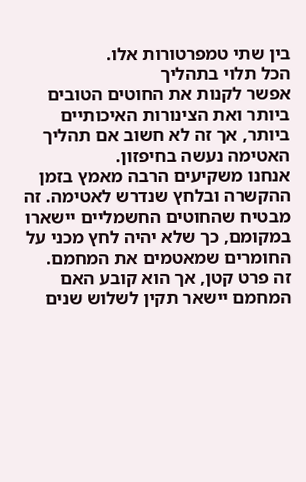בין שתי טמפרטורות אלו.
הכל תלוי בתהליך
אפשר לקנות את החוטים הטובים ביותר ואת הצינורות האיכותיים ביותר, אך זה לא חשוב אם תהליך האטימה נעשה בחיפזון.
אנחנו משקיעים הרבה מאמץ בזמן ההקשרה ובלחץ שנדרש לאטימה. זה מבטיח שהחוטים החשמליים יישארו במקומם, כך שלא יהיה לחץ מכני על החומרים שמאטמים את המחמם.
זה פרט קטן, אך הוא קובע האם המחמם יישאר תקין לשלוש שנים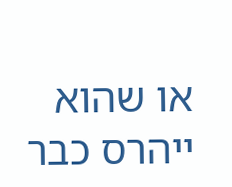או שהוא ייהרס כבר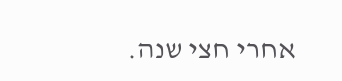אחרי חצי שנה.